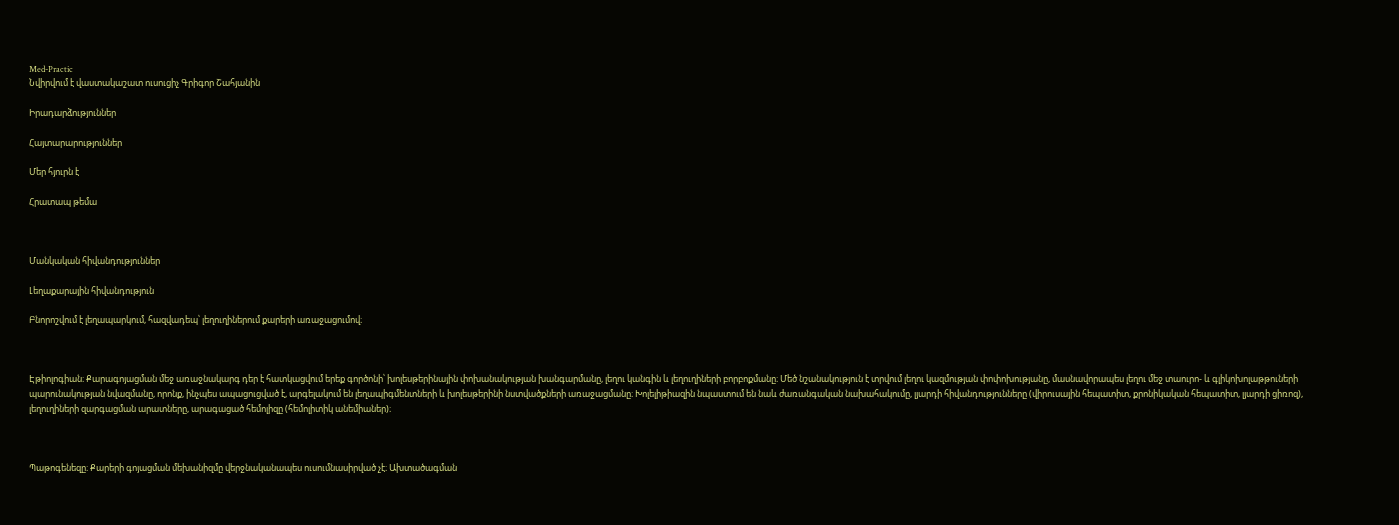Med-Practic
Նվիրվում է վաստակաշատ ուսուցիչ Գրիգոր Շահյանին

Իրադարձություններ

Հայտարարություններ

Մեր հյուրն է

Հրատապ թեմա



Մանկական հիվանդություններ

Լեղաքարային հիվանդություն

Բնորոշվում է լեղապարկում, հազվադեպ՝ լեղուղիներում քարերի առաջացումով։



Էթիոլոգիան։ Քարագոյացման մեջ առաջնակարգ դեր է հատկացվում երեք գործոնի՝ խոլեսթերինային փոխանակության խանգարմանը, լեղու կանգին և լեղուղիների բորբոքմանը։ Մեծ նշանակություն է տրվում լեղու կազմության փոփոխությանը, մասնավորապես լեղու մեջ տաուրո- և գլիկոխոլաթթուների պարունակության նվազմանը, որոնք, ինչպես ապացուցված է, արգելակում են լեղապիգմենտների և խոլեսթերինի նստվածքների առաջացմանը։ Խոլելիթիազին նպաստում են նաև ժառանգական նախահակումը, լյարդի հիվանդությունները (վիրուսային հեպատիտ, քրոնիկական հեպատիտ, լյարդի ցիռոզ), լեղուղիների զարգացման արատները, արագացած հեմոլիզը (հեմոլիտիկ անեմիաներ)։



Պաթոգենեզը։ Քարերի գոյացման մեխանիզմը վերջնականապես ուսումնասիրված չէ։ Ախտածագման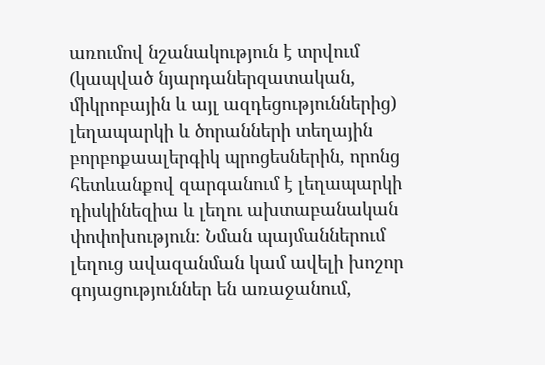առումով նշանակություն է տրվում (կապված նյարդաներզատական, միկրոբային և այլ ազդեցություններից) լեղապարկի և ծորանների տեղային բորբոքաալերգիկ պրոցեսներին, որոնց հետևանքով զարգանում է լեղապարկի դիսկինեզիա և լեղու ախտաբանական փոփոխություն։ Նման պայմաններում լեղուց ավազանման կամ ավելի խոշոր գոյացություններ են առաջանում,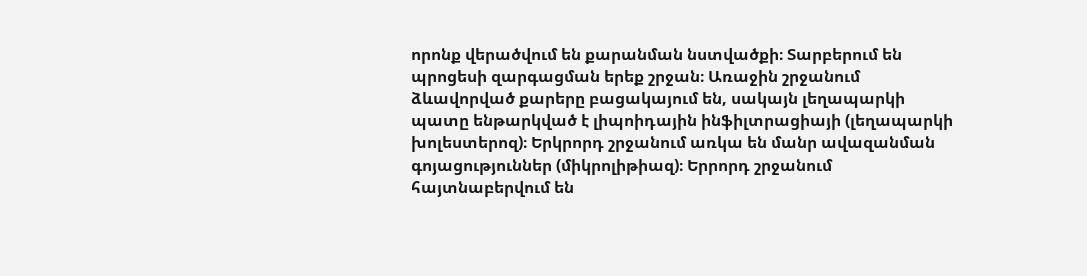որոնք վերածվում են քարանման նստվածքի։ Տարբերում են պրոցեսի զարգացման երեք շրջան։ Առաջին շրջանում ձևավորված քարերը բացակայում են, սակայն լեղապարկի պատը ենթարկված է լիպոիդային ինֆիլտրացիայի (լեղապարկի խոլեստերոզ)։ Երկրորդ շրջանում առկա են մանր ավազանման գոյացություններ (միկրոլիթիազ)։ Երրորդ շրջանում հայտնաբերվում են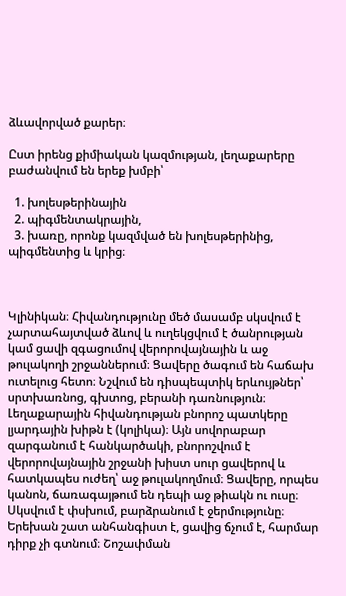ձևավորված քարեր։

Ըստ իրենց քիմիական կազմության, լեղաքարերը բաժանվում են երեք խմբի՝

  1. խոլեսթերինային
  2. պիգմենտակրային,
  3. խառը, որոնք կազմված են խոլեսթերինից, պիգմենտից և կրից։



Կլինիկան։ Հիվանդությունը մեծ մասամբ սկսվում է չարտահայտված ձևով և ուղեկցվում է ծանրության կամ ցավի զգացումով վերորովայնային և աջ թուլակողի շրջաններում։ Ցավերը ծագում են հաճախ ուտելուց հետո։ Նշվում են դիսպեպտիկ երևույթներ՝ սրտխառնոց, գխտոց, բերանի դառնություն։ Լեղաքարային հիվանդության բնորոշ պատկերը լյարդային խիթն է (կոլիկա)։ Այն սովորաբար զարգանում է հանկարծակի, բնորոշվում է վերորովայնային շրջանի խիստ սուր ցավերով և հատկապես ուժեղ՝ աջ թուլակողմում։ Ցավերը, որպես կանոն, ճառագայթում են դեպի աջ թիակն ու ուսը։ Սկսվում է փսխում, բարձրանում է ջերմությունը։ Երեխան շատ անհանգիստ է, ցավից ճչում է, հարմար դիրք չի գտնում։ Շոշափման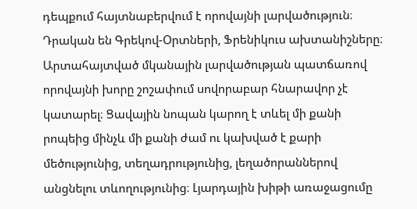դեպքում հայտնաբերվում է որովայնի լարվածություն։ Դրական են Գրեկով-Օրտների, Ֆրենիկուս ախտանիշները։ Արտահայտված մկանային լարվածության պատճառով որովայնի խորը շոշափում սովորաբար հնարավոր չէ կատարել։ Ցավային նոպան կարող է տևել մի քանի րոպեից մինչև մի քանի ժամ ու կախված է քարի մեծությունից, տեղադրությունից, լեղածորաններով անցնելու տևողությունից։ Լյարդային խիթի առաջացումը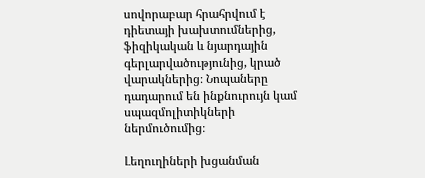սովորաբար հրահրվում է դիետայի խախտումներից, ֆիզիկական և նյարդային գերլարվածությունից, կրած վարակներից։ Նոպաները դադարում են ինքնուրույն կամ սպազմոլիտիկների ներմուծումից։

Լեղուղիների խցանման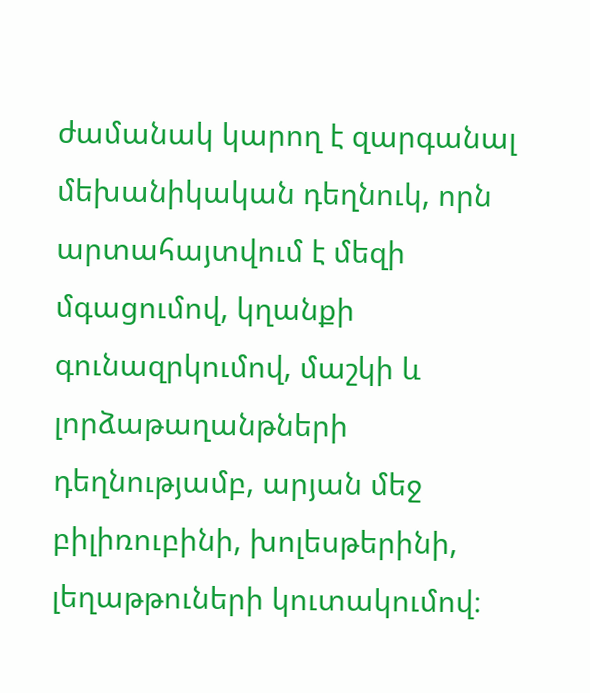ժամանակ կարող է զարգանալ մեխանիկական դեղնուկ, որն արտահայտվում է մեզի մգացումով, կղանքի գունազրկումով, մաշկի և լորձաթաղանթների դեղնությամբ, արյան մեջ բիլիռուբինի, խոլեսթերինի, լեղաթթուների կուտակումով։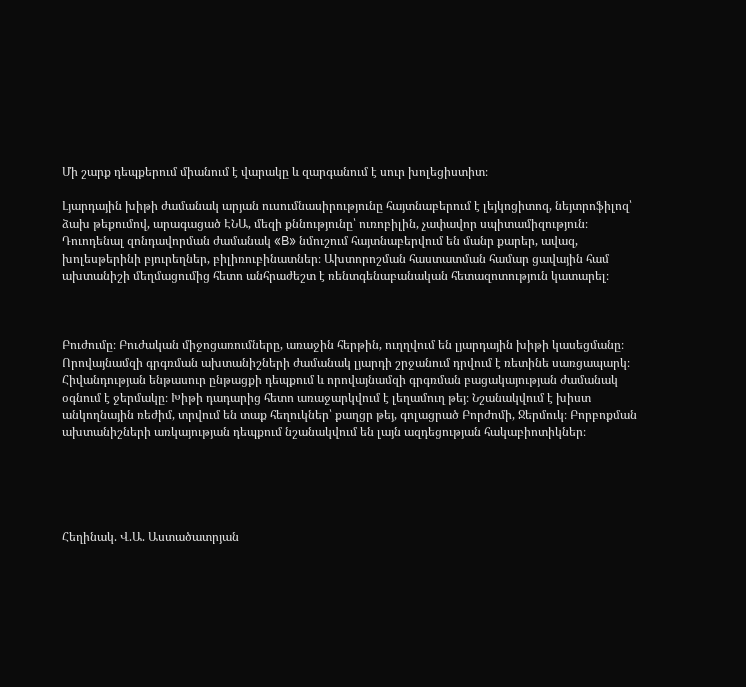Մի շարք դեպքերում միանում է վարակը և զարգանում է սուր խոլեցիստիտ։

Լյարդային խիթի ժամանակ արյան ուսումնասիրությունը հայտնաբերում է լեյկոցիտոզ, նեյտրոֆիլոզ՝ ձախ թեքումով, արագացած ԷՆԱ, մեզի քննությունը՝ ուռոբիլին, չափավոր սպիտամիզություն։ Դուոդենալ զոնդավորման ժամանակ «B» նմուշում հայտնաբերվում են մանր քարեր, ավազ, խոլեսթերինի բյուրեղներ, բիլիռուբինատներ։ Ախտորոշման հաստատման համար ցավային համ ախտանիշի մեղմացումից հետո անհրաժեշտ է ռենտգենաբանական հետազոտություն կատարել։



Բուժումը։ Բուժական միջոցառումները, առաջին հերթին, ուղղվում են լյարդային խիթի կասեցմանը։ Որովայնամզի գրգռման ախտանիշների ժամանակ լյարդի շրջանում դրվում է ռետինե սառցապարկ։ Հիվանդության ենթասուր ընթացքի դեպքում և որովայնամզի գրգռման բացակայության ժամանակ օգնում է ջերմակը։ Խիթի դադարից հետո առաջարկվում է լեղամուղ թեյ։ Նշանակվում է խիստ անկողնային ռեժիմ, տրվում են տաք հեղուկներ՝ քաղցր թեյ, գոլացրած Բորժոմի, Ջերմուկ։ Բորբոքման ախտանիշների առկայության դեպքում նշանակվում են լայն ազդեցության հակաբիոտիկներ։





Հեղինակ. Վ.Ա. Աստածատրյան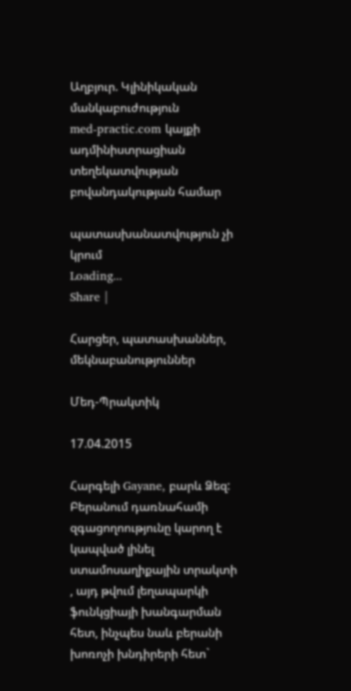Աղբյուր. Կլինիկական մանկաբուժություն
med-practic.com կայքի ադմինիստրացիան տեղեկատվության բովանդակության համար

պատասխանատվություն չի կրում
Loading...
Share |

Հարցեր, պատասխաններ, մեկնաբանություններ

Մեդ-Պրակտիկ

17.04.2015

Հարգելի Gayane, բարև Ձեզ: Բերանում դառնահամի զգացողոությունը կարող է կապված լինել ստամոսաղիքային տրակտի , այդ թվում լեղապարկի ֆունկցիայի խանգարման հետ, ինչպես նաև բերանի խոռոչի խնդիրերի հետ`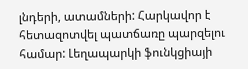լնդերի, ատամների: Հարկավոր է հետազոտվել պատճառը պարզելու համար: Լեղապարկի ֆունկցիայի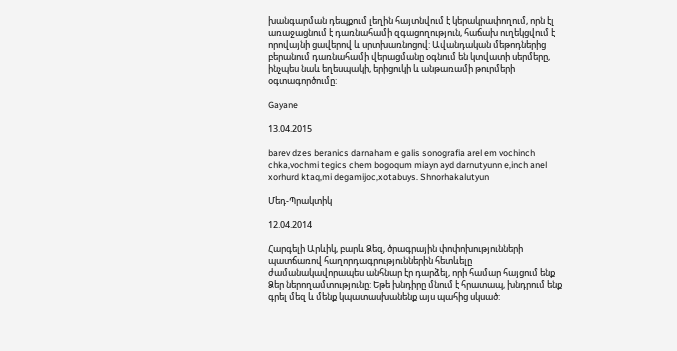խանգարման դեպքում լեղին հայտնվում է կերակրափողում, որն էլ առաջացնում է դառնահամի զգացողություն, հաճախ ուղեկցվում է որովայնի ցավերով և սրտխառնոցով: Ավանդական մեթոդներից բերանում դառնահամի վերացմանը օգնում են կտվատի սերմերը, ինչպես նաև եղեսպակի, երիցուկի և անթառամի թուրմերի օգտագործումը:

Gayane

13.04.2015

barev dzes beranics darnaham e galis sonografia arel em vochinch chka,vochmi tegics chem bogoqum miayn ayd darnutyunn e,inch anel xorhurd ktaq,mi degamijoc,xotabuys. Shnorhakalutyun

Մեդ-Պրակտիկ

12.04.2014

Հարգելի Արևիկ, բարև Ձեզ, ծրագրային փոփոխությունների պատճառով հաղորդագրություններին հետևելը ժամանակավորապես անհնար էր դարձել, որի համար հայցում ենք Ձեր ներողամտությունը: Եթե խնդիրը մնում է հրատապ, խնդրում ենք գրել մեզ և մենք կպատասխանենք այս պահից սկսած: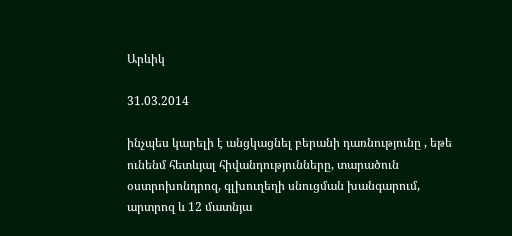Արևիկ

31.03.2014

ինչպես կարելի է անցկացնել բերանի դառնությունը , եթե ունենմ հետևյալ հիվանդությունները, տարածուն օստրոխոնդրոզ, գլխուղեղի սնուցման խանգարում, արտրոզ և 12 մատնյա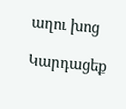աղու խոց

Կարդացեք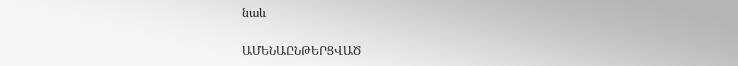նաև

ԱՄԵՆԱԸՆԹԵՐՑՎԱԾ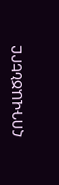ՀՈԴՎԱԾՆԵՐԸ